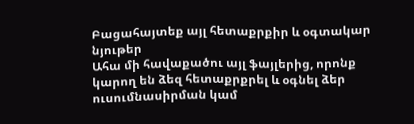Բացահայտեք այլ հետաքրքիր և օգտակար նյութեր
Ահա մի հավաքածու այլ ֆայլերից, որոնք կարող են ձեզ հետաքրքրել և օգնել ձեր ուսումնասիրման կամ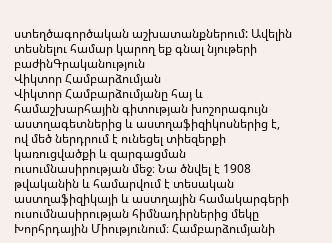ստեղծագործական աշխատանքներում: Ավելին տեսնելու համար կարող եք գնալ նյութերի բաժինԳրականություն
Վիկտոր Համբարձումյան
Վիկտոր Համբարձումյանը հայ և համաշխարհային գիտության խոշորագույն աստղագետներից և աստղաֆիզիկոսներից է, ով մեծ ներդրում է ունեցել տիեզերքի կառուցվածքի և զարգացման ուսումնասիրության մեջ։ Նա ծնվել է 1908 թվականին և համարվում է տեսական աստղաֆիզիկայի և աստղային համակարգերի ուսումնասիրության հիմնադիրներից մեկը Խորհրդային Միությունում։ Համբարձումյանի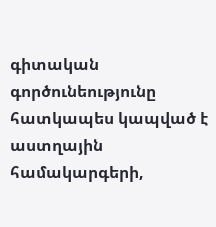գիտական գործունեությունը հատկապես կապված է աստղային համակարգերի,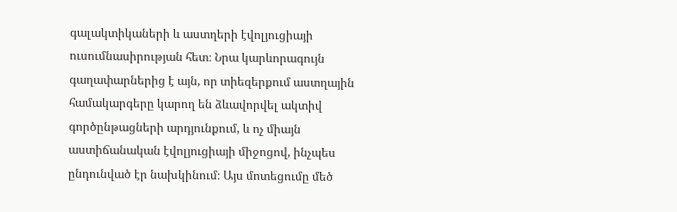գալակտիկաների և աստղերի էվոլյուցիայի ուսումնասիրության հետ։ Նրա կարևորագույն գաղափարներից է այն, որ տիեզերքում աստղային համակարգերը կարող են ձևավորվել ակտիվ գործընթացների արդյունքում, և ոչ միայն աստիճանական էվոլյուցիայի միջոցով, ինչպես ընդունված էր նախկինում։ Այս մոտեցումը մեծ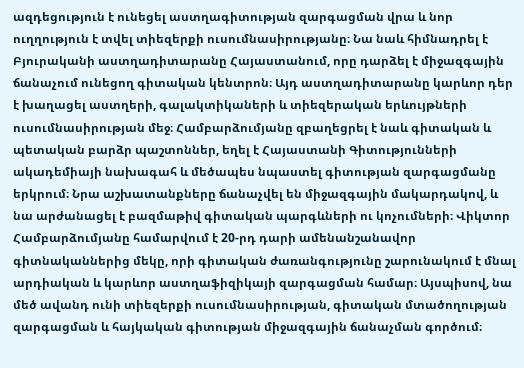ազդեցություն է ունեցել աստղագիտության զարգացման վրա և նոր ուղղություն է տվել տիեզերքի ուսումնասիրությանը։ Նա նաև հիմնադրել է Բյուրականի աստղադիտարանը Հայաստանում, որը դարձել է միջազգային ճանաչում ունեցող գիտական կենտրոն։ Այդ աստղադիտարանը կարևոր դեր է խաղացել աստղերի, գալակտիկաների և տիեզերական երևույթների ուսումնասիրության մեջ։ Համբարձումյանը զբաղեցրել է նաև գիտական և պետական բարձր պաշտոններ, եղել է Հայաստանի Գիտությունների ակադեմիայի նախագահ և մեծապես նպաստել գիտության զարգացմանը երկրում։ Նրա աշխատանքները ճանաչվել են միջազգային մակարդակով, և նա արժանացել է բազմաթիվ գիտական պարգևների ու կոչումների։ Վիկտոր Համբարձումյանը համարվում է 20-րդ դարի ամենանշանավոր գիտնականներից մեկը, որի գիտական ժառանգությունը շարունակում է մնալ արդիական և կարևոր աստղաֆիզիկայի զարգացման համար։ Այսպիսով, նա մեծ ավանդ ունի տիեզերքի ուսումնասիրության, գիտական մտածողության զարգացման և հայկական գիտության միջազգային ճանաչման գործում։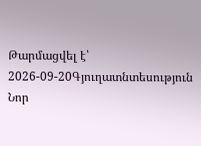Թարմացվել է՝ 2026-09-20Գյուղատնտեսություն
Նոր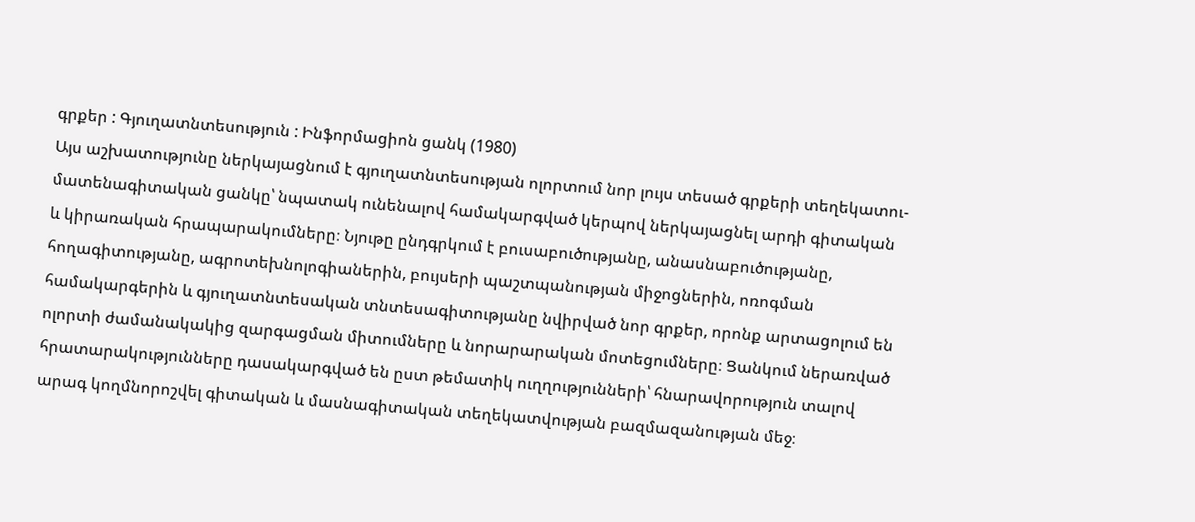գրքեր : Գյուղատնտեսություն : Ինֆորմացիոն ցանկ (1980)
Այս աշխատությունը ներկայացնում է գյուղատնտեսության ոլորտում նոր լույս տեսած գրքերի տեղեկատու-մատենագիտական ցանկը՝ նպատակ ունենալով համակարգված կերպով ներկայացնել արդի գիտական և կիրառական հրապարակումները։ Նյութը ընդգրկում է բուսաբուծությանը, անասնաբուծությանը, հողագիտությանը, ագրոտեխնոլոգիաներին, բույսերի պաշտպանության միջոցներին, ոռոգման համակարգերին և գյուղատնտեսական տնտեսագիտությանը նվիրված նոր գրքեր, որոնք արտացոլում են ոլորտի ժամանակակից զարգացման միտումները և նորարարական մոտեցումները։ Ցանկում ներառված հրատարակությունները դասակարգված են ըստ թեմատիկ ուղղությունների՝ հնարավորություն տալով արագ կողմնորոշվել գիտական և մասնագիտական տեղեկատվության բազմազանության մեջ։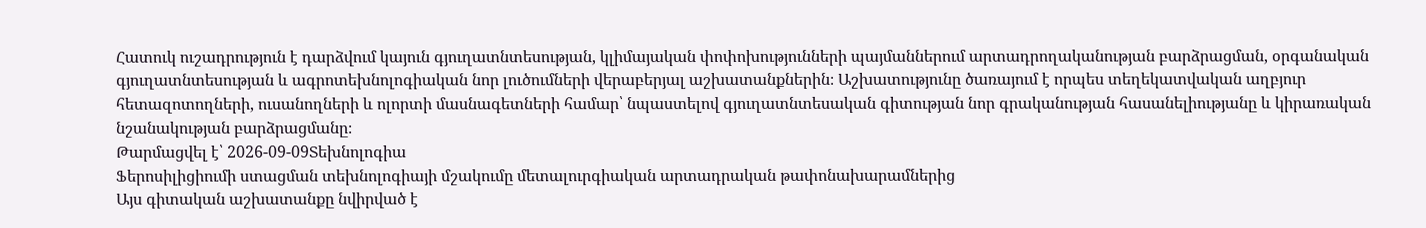Հատուկ ուշադրություն է դարձվում կայուն գյուղատնտեսության, կլիմայական փոփոխությունների պայմաններում արտադրողականության բարձրացման, օրգանական գյուղատնտեսության և ագրոտեխնոլոգիական նոր լուծումների վերաբերյալ աշխատանքներին։ Աշխատությունը ծառայում է որպես տեղեկատվական աղբյուր հետազոտողների, ուսանողների և ոլորտի մասնագետների համար՝ նպաստելով գյուղատնտեսական գիտության նոր գրականության հասանելիությանը և կիրառական նշանակության բարձրացմանը։
Թարմացվել է՝ 2026-09-09Տեխնոլոգիա
Ֆերոսիլիցիումի ստացման տեխնոլոգիայի մշակումը մետալուրգիական արտադրական թափոնախարամներից
Այս գիտական աշխատանքը նվիրված է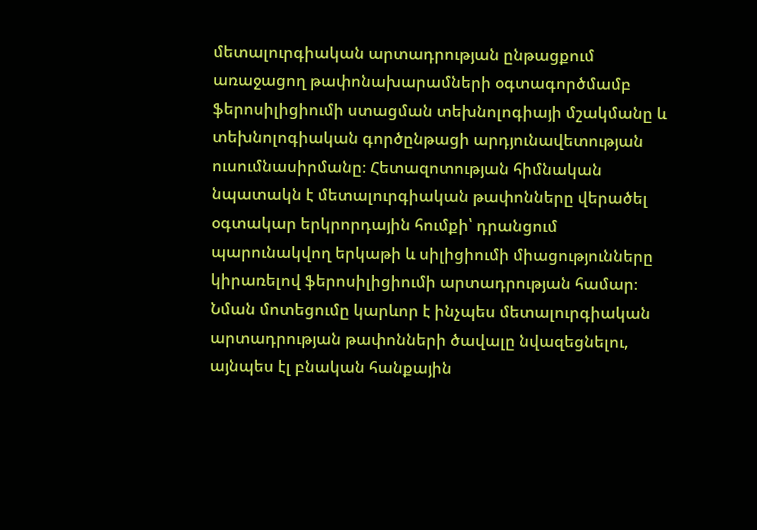մետալուրգիական արտադրության ընթացքում առաջացող թափոնախարամների օգտագործմամբ ֆերոսիլիցիումի ստացման տեխնոլոգիայի մշակմանը և տեխնոլոգիական գործընթացի արդյունավետության ուսումնասիրմանը։ Հետազոտության հիմնական նպատակն է մետալուրգիական թափոնները վերածել օգտակար երկրորդային հումքի՝ դրանցում պարունակվող երկաթի և սիլիցիումի միացությունները կիրառելով ֆերոսիլիցիումի արտադրության համար։ Նման մոտեցումը կարևոր է ինչպես մետալուրգիական արտադրության թափոնների ծավալը նվազեցնելու, այնպես էլ բնական հանքային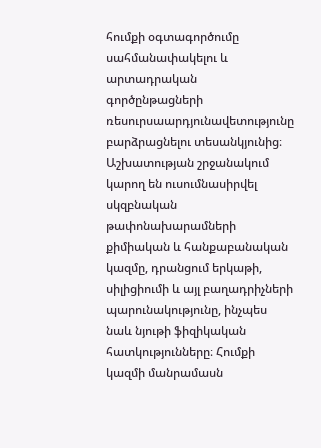հումքի օգտագործումը սահմանափակելու և արտադրական գործընթացների ռեսուրսաարդյունավետությունը բարձրացնելու տեսանկյունից։ Աշխատության շրջանակում կարող են ուսումնասիրվել սկզբնական թափոնախարամների քիմիական և հանքաբանական կազմը, դրանցում երկաթի, սիլիցիումի և այլ բաղադրիչների պարունակությունը, ինչպես նաև նյութի ֆիզիկական հատկությունները։ Հումքի կազմի մանրամասն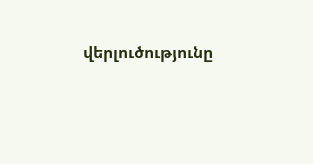վերլուծությունը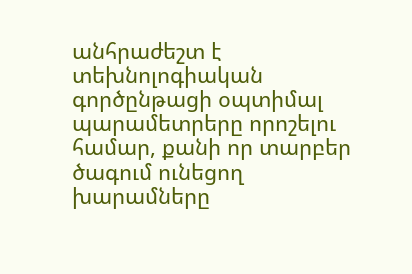անհրաժեշտ է տեխնոլոգիական գործընթացի օպտիմալ պարամետրերը որոշելու համար, քանի որ տարբեր ծագում ունեցող խարամները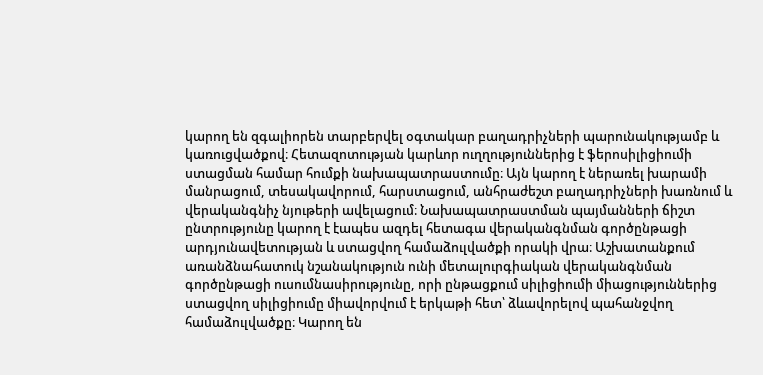կարող են զգալիորեն տարբերվել օգտակար բաղադրիչների պարունակությամբ և կառուցվածքով։ Հետազոտության կարևոր ուղղություններից է ֆերոսիլիցիումի ստացման համար հումքի նախապատրաստումը։ Այն կարող է ներառել խարամի մանրացում, տեսակավորում, հարստացում, անհրաժեշտ բաղադրիչների խառնում և վերականգնիչ նյութերի ավելացում։ Նախապատրաստման պայմանների ճիշտ ընտրությունը կարող է էապես ազդել հետագա վերականգնման գործընթացի արդյունավետության և ստացվող համաձուլվածքի որակի վրա։ Աշխատանքում առանձնահատուկ նշանակություն ունի մետալուրգիական վերականգնման գործընթացի ուսումնասիրությունը, որի ընթացքում սիլիցիումի միացություններից ստացվող սիլիցիումը միավորվում է երկաթի հետ՝ ձևավորելով պահանջվող համաձուլվածքը։ Կարող են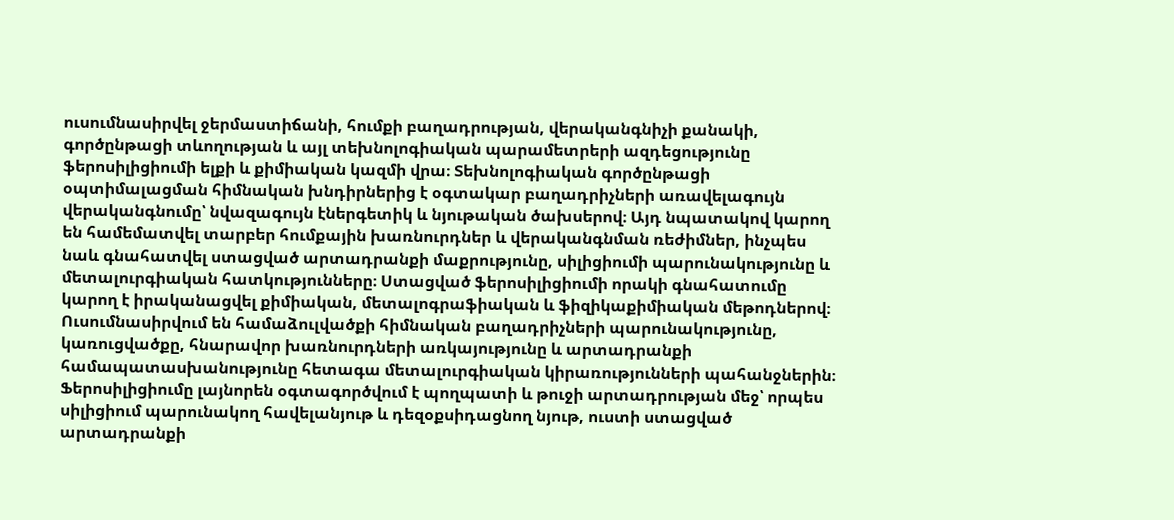ուսումնասիրվել ջերմաստիճանի, հումքի բաղադրության, վերականգնիչի քանակի, գործընթացի տևողության և այլ տեխնոլոգիական պարամետրերի ազդեցությունը ֆերոսիլիցիումի ելքի և քիմիական կազմի վրա։ Տեխնոլոգիական գործընթացի օպտիմալացման հիմնական խնդիրներից է օգտակար բաղադրիչների առավելագույն վերականգնումը՝ նվազագույն էներգետիկ և նյութական ծախսերով։ Այդ նպատակով կարող են համեմատվել տարբեր հումքային խառնուրդներ և վերականգնման ռեժիմներ, ինչպես նաև գնահատվել ստացված արտադրանքի մաքրությունը, սիլիցիումի պարունակությունը և մետալուրգիական հատկությունները։ Ստացված ֆերոսիլիցիումի որակի գնահատումը կարող է իրականացվել քիմիական, մետալոգրաֆիական և ֆիզիկաքիմիական մեթոդներով։ Ուսումնասիրվում են համաձուլվածքի հիմնական բաղադրիչների պարունակությունը, կառուցվածքը, հնարավոր խառնուրդների առկայությունը և արտադրանքի համապատասխանությունը հետագա մետալուրգիական կիրառությունների պահանջներին։ Ֆերոսիլիցիումը լայնորեն օգտագործվում է պողպատի և թուջի արտադրության մեջ՝ որպես սիլիցիում պարունակող հավելանյութ և դեզօքսիդացնող նյութ, ուստի ստացված արտադրանքի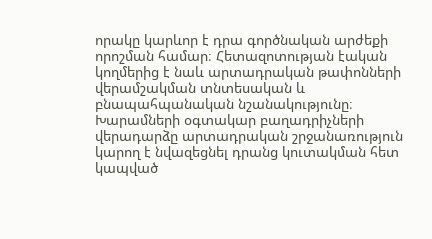որակը կարևոր է դրա գործնական արժեքի որոշման համար։ Հետազոտության էական կողմերից է նաև արտադրական թափոնների վերամշակման տնտեսական և բնապահպանական նշանակությունը։ Խարամների օգտակար բաղադրիչների վերադարձը արտադրական շրջանառություն կարող է նվազեցնել դրանց կուտակման հետ կապված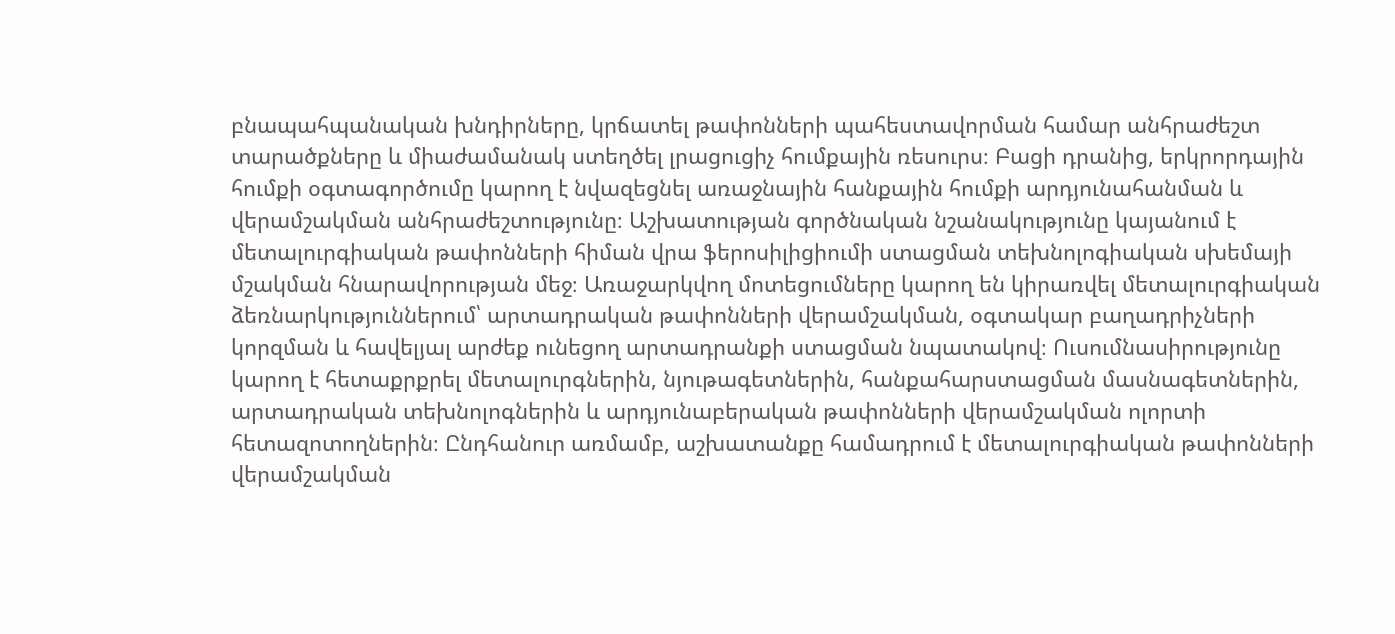բնապահպանական խնդիրները, կրճատել թափոնների պահեստավորման համար անհրաժեշտ տարածքները և միաժամանակ ստեղծել լրացուցիչ հումքային ռեսուրս։ Բացի դրանից, երկրորդային հումքի օգտագործումը կարող է նվազեցնել առաջնային հանքային հումքի արդյունահանման և վերամշակման անհրաժեշտությունը։ Աշխատության գործնական նշանակությունը կայանում է մետալուրգիական թափոնների հիման վրա ֆերոսիլիցիումի ստացման տեխնոլոգիական սխեմայի մշակման հնարավորության մեջ։ Առաջարկվող մոտեցումները կարող են կիրառվել մետալուրգիական ձեռնարկություններում՝ արտադրական թափոնների վերամշակման, օգտակար բաղադրիչների կորզման և հավելյալ արժեք ունեցող արտադրանքի ստացման նպատակով։ Ուսումնասիրությունը կարող է հետաքրքրել մետալուրգներին, նյութագետներին, հանքահարստացման մասնագետներին, արտադրական տեխնոլոգներին և արդյունաբերական թափոնների վերամշակման ոլորտի հետազոտողներին։ Ընդհանուր առմամբ, աշխատանքը համադրում է մետալուրգիական թափոնների վերամշակման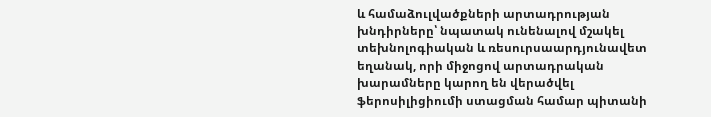և համաձուլվածքների արտադրության խնդիրները՝ նպատակ ունենալով մշակել տեխնոլոգիական և ռեսուրսաարդյունավետ եղանակ, որի միջոցով արտադրական խարամները կարող են վերածվել ֆերոսիլիցիումի ստացման համար պիտանի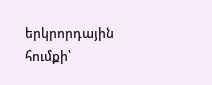երկրորդային հումքի՝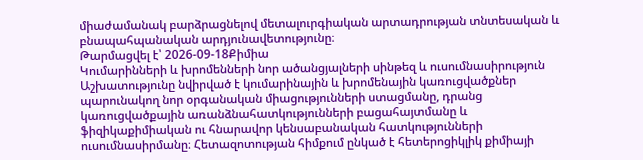միաժամանակ բարձրացնելով մետալուրգիական արտադրության տնտեսական և բնապահպանական արդյունավետությունը։
Թարմացվել է՝ 2026-09-18Քիմիա
Կումարինների և խրոմենների նոր ածանցյալների սինթեզ և ուսումնասիրություն
Աշխատությունը նվիրված է կումարինային և խրոմենային կառուցվածքներ պարունակող նոր օրգանական միացությունների ստացմանը, դրանց կառուցվածքային առանձնահատկությունների բացահայտմանը և ֆիզիկաքիմիական ու հնարավոր կենսաբանական հատկությունների ուսումնասիրմանը։ Հետազոտության հիմքում ընկած է հետերոցիկլիկ քիմիայի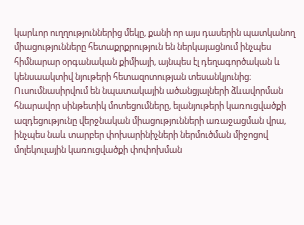կարևոր ուղղություններից մեկը, քանի որ այս դասերին պատկանող միացությունները հետաքրքրություն են ներկայացնում ինչպես հիմնարար օրգանական քիմիայի, այնպես էլ դեղագործական և կենսաակտիվ նյութերի հետազոտության տեսանկյունից։ Ուսումնասիրվում են նպատակային ածանցյալների ձևավորման հնարավոր սինթետիկ մոտեցումները, ելանյութերի կառուցվածքի ազդեցությունը վերջնական միացությունների առաջացման վրա, ինչպես նաև տարբեր փոխարինիչների ներմուծման միջոցով մոլեկուլային կառուցվածքի փոփոխման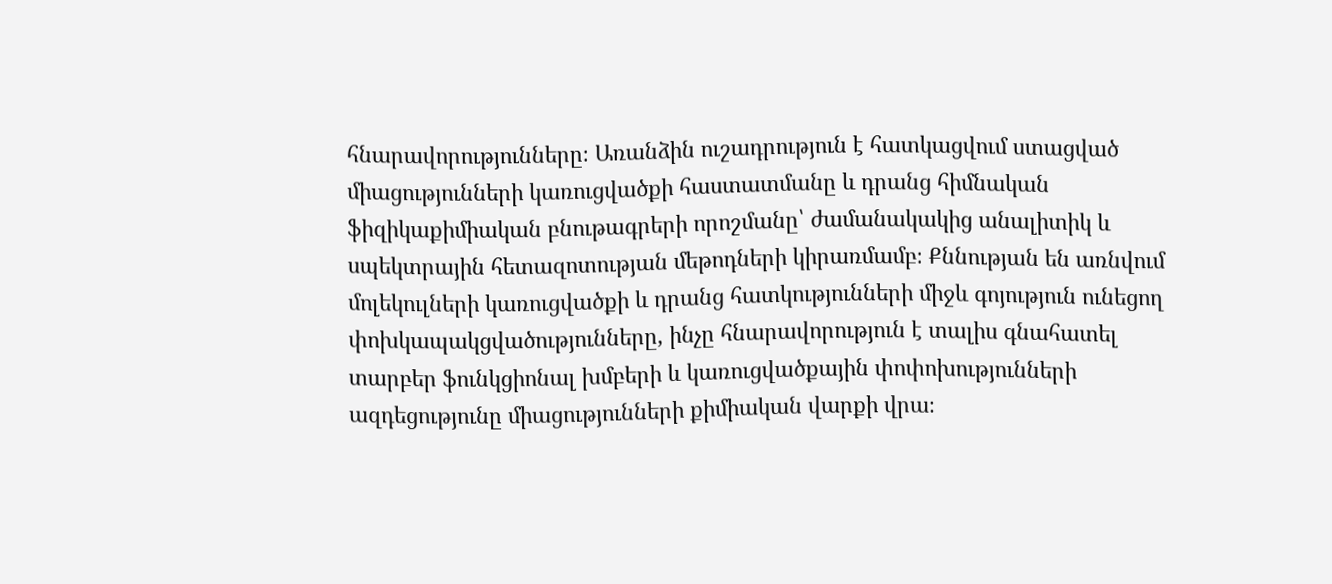հնարավորությունները։ Առանձին ուշադրություն է հատկացվում ստացված միացությունների կառուցվածքի հաստատմանը և դրանց հիմնական ֆիզիկաքիմիական բնութագրերի որոշմանը՝ ժամանակակից անալիտիկ և սպեկտրային հետազոտության մեթոդների կիրառմամբ։ Քննության են առնվում մոլեկուլների կառուցվածքի և դրանց հատկությունների միջև գոյություն ունեցող փոխկապակցվածությունները, ինչը հնարավորություն է տալիս գնահատել տարբեր ֆունկցիոնալ խմբերի և կառուցվածքային փոփոխությունների ազդեցությունը միացությունների քիմիական վարքի վրա։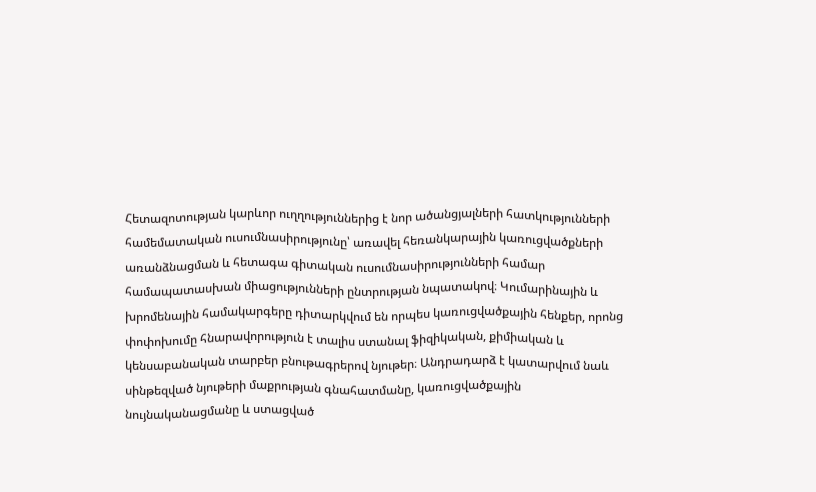Հետազոտության կարևոր ուղղություններից է նոր ածանցյալների հատկությունների համեմատական ուսումնասիրությունը՝ առավել հեռանկարային կառուցվածքների առանձնացման և հետագա գիտական ուսումնասիրությունների համար համապատասխան միացությունների ընտրության նպատակով։ Կումարինային և խրոմենային համակարգերը դիտարկվում են որպես կառուցվածքային հենքեր, որոնց փոփոխումը հնարավորություն է տալիս ստանալ ֆիզիկական, քիմիական և կենսաբանական տարբեր բնութագրերով նյութեր։ Անդրադարձ է կատարվում նաև սինթեզված նյութերի մաքրության գնահատմանը, կառուցվածքային նույնականացմանը և ստացված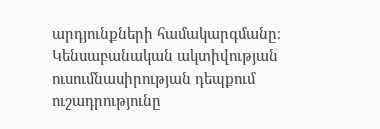արդյունքների համակարգմանը։ Կենսաբանական ակտիվության ուսումնասիրության դեպքում ուշադրությունը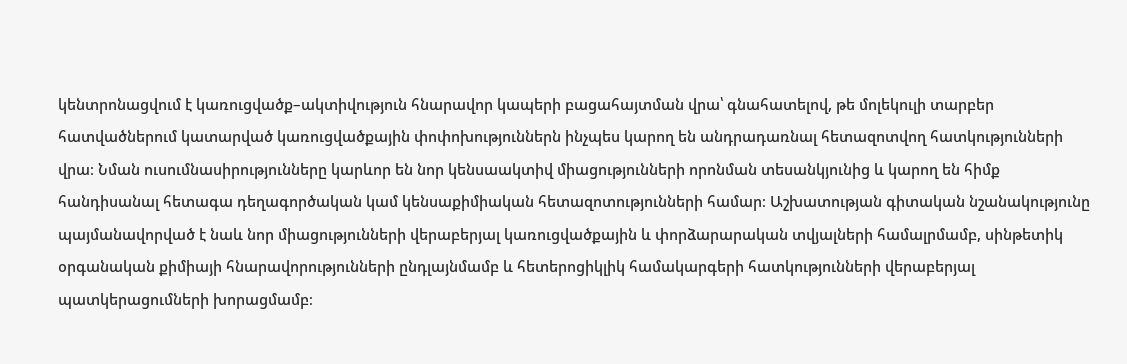կենտրոնացվում է կառուցվածք–ակտիվություն հնարավոր կապերի բացահայտման վրա՝ գնահատելով, թե մոլեկուլի տարբեր հատվածներում կատարված կառուցվածքային փոփոխություններն ինչպես կարող են անդրադառնալ հետազոտվող հատկությունների վրա։ Նման ուսումնասիրությունները կարևոր են նոր կենսաակտիվ միացությունների որոնման տեսանկյունից և կարող են հիմք հանդիսանալ հետագա դեղագործական կամ կենսաքիմիական հետազոտությունների համար։ Աշխատության գիտական նշանակությունը պայմանավորված է նաև նոր միացությունների վերաբերյալ կառուցվածքային և փորձարարական տվյալների համալրմամբ, սինթետիկ օրգանական քիմիայի հնարավորությունների ընդլայնմամբ և հետերոցիկլիկ համակարգերի հատկությունների վերաբերյալ պատկերացումների խորացմամբ։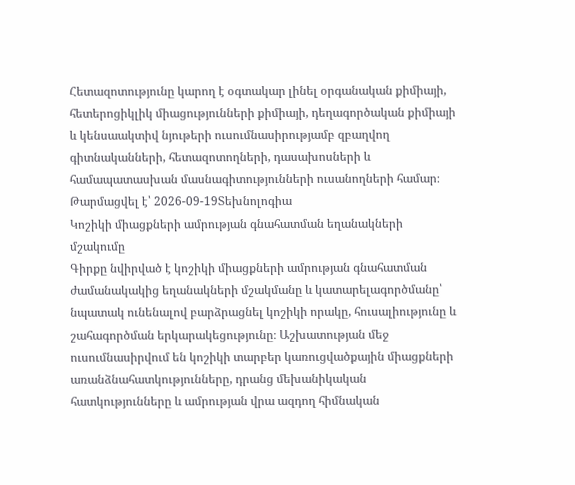Հետազոտությունը կարող է օգտակար լինել օրգանական քիմիայի, հետերոցիկլիկ միացությունների քիմիայի, դեղագործական քիմիայի և կենսաակտիվ նյութերի ուսումնասիրությամբ զբաղվող գիտնականների, հետազոտողների, դասախոսների և համապատասխան մասնագիտությունների ուսանողների համար։
Թարմացվել է՝ 2026-09-19Տեխնոլոգիա
Կոշիկի միացքների ամրության գնահատման եղանակների մշակումը
Գիրքը նվիրված է կոշիկի միացքների ամրության գնահատման ժամանակակից եղանակների մշակմանը և կատարելագործմանը՝ նպատակ ունենալով բարձրացնել կոշիկի որակը, հուսալիությունը և շահագործման երկարակեցությունը։ Աշխատության մեջ ուսումնասիրվում են կոշիկի տարբեր կառուցվածքային միացքների առանձնահատկությունները, դրանց մեխանիկական հատկությունները և ամրության վրա ազդող հիմնական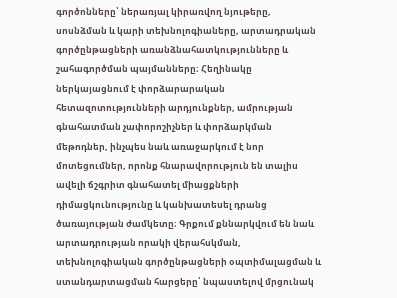գործոնները՝ ներառյալ կիրառվող նյութերը, սոսնձման և կարի տեխնոլոգիաները, արտադրական գործընթացների առանձնահատկությունները և շահագործման պայմանները։ Հեղինակը ներկայացնում է փորձարարական հետազոտությունների արդյունքներ, ամրության գնահատման չափորոշիչներ և փորձարկման մեթոդներ, ինչպես նաև առաջարկում է նոր մոտեցումներ, որոնք հնարավորություն են տալիս ավելի ճշգրիտ գնահատել միացքների դիմացկունությունը և կանխատեսել դրանց ծառայության ժամկետը։ Գրքում քննարկվում են նաև արտադրության որակի վերահսկման, տեխնոլոգիական գործընթացների օպտիմալացման և ստանդարտացման հարցերը՝ նպաստելով մրցունակ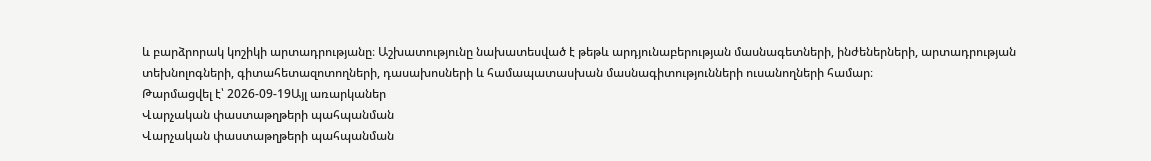և բարձրորակ կոշիկի արտադրությանը։ Աշխատությունը նախատեսված է թեթև արդյունաբերության մասնագետների, ինժեներների, արտադրության տեխնոլոգների, գիտահետազոտողների, դասախոսների և համապատասխան մասնագիտությունների ուսանողների համար։
Թարմացվել է՝ 2026-09-19Այլ առարկաներ
Վարչական փաստաթղթերի պահպանման
Վարչական փաստաթղթերի պահպանման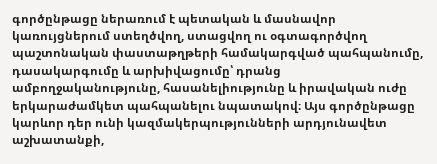գործընթացը ներառում է պետական և մասնավոր կառույցներում ստեղծվող, ստացվող ու օգտագործվող պաշտոնական փաստաթղթերի համակարգված պահպանումը, դասակարգումը և արխիվացումը՝ դրանց ամբողջականությունը, հասանելիությունը և իրավական ուժը երկարաժամկետ պահպանելու նպատակով։ Այս գործընթացը կարևոր դեր ունի կազմակերպությունների արդյունավետ աշխատանքի,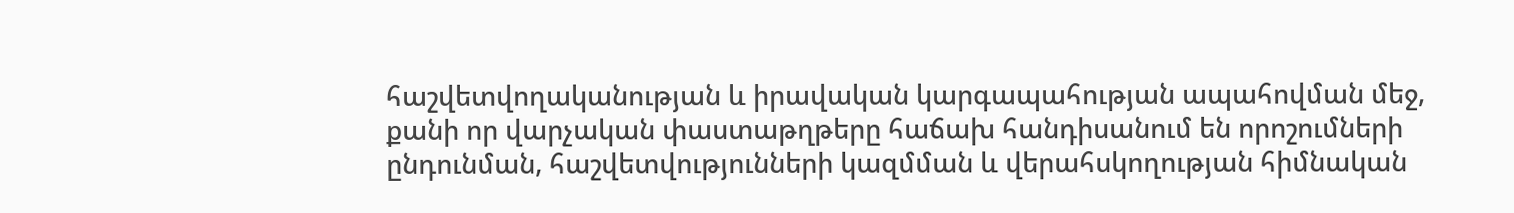հաշվետվողականության և իրավական կարգապահության ապահովման մեջ, քանի որ վարչական փաստաթղթերը հաճախ հանդիսանում են որոշումների ընդունման, հաշվետվությունների կազմման և վերահսկողության հիմնական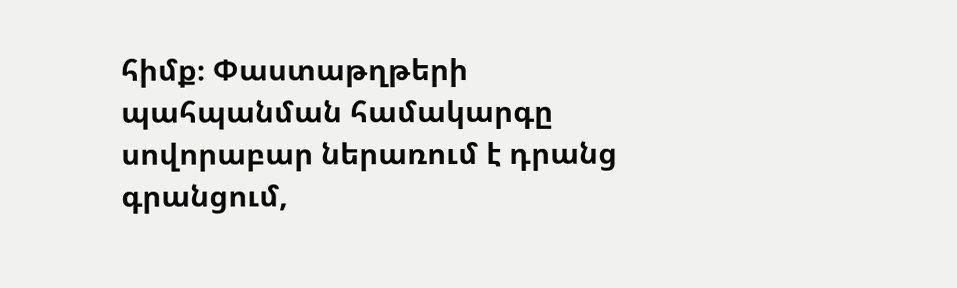հիմք։ Փաստաթղթերի պահպանման համակարգը սովորաբար ներառում է դրանց գրանցում,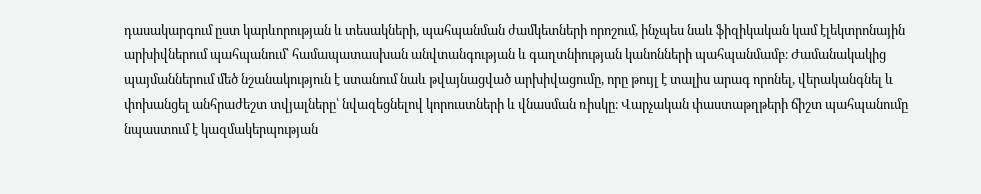դասակարգում ըստ կարևորության և տեսակների, պահպանման ժամկետների որոշում, ինչպես նաև ֆիզիկական կամ էլեկտրոնային արխիվներում պահպանում՝ համապատասխան անվտանգության և գաղտնիության կանոնների պահպանմամբ։ Ժամանակակից պայմաններում մեծ նշանակություն է ստանում նաև թվայնացված արխիվացումը, որը թույլ է տալիս արագ որոնել, վերականգնել և փոխանցել անհրաժեշտ տվյալները՝ նվազեցնելով կորուստների և վնասման ռիսկը։ Վարչական փաստաթղթերի ճիշտ պահպանումը նպաստում է կազմակերպության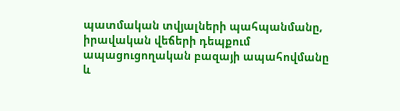պատմական տվյալների պահպանմանը, իրավական վեճերի դեպքում ապացուցողական բազայի ապահովմանը և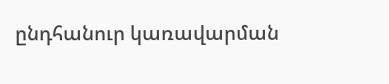ընդհանուր կառավարման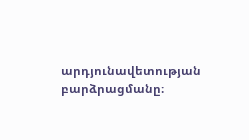արդյունավետության բարձրացմանը։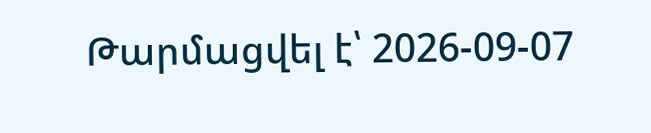Թարմացվել է՝ 2026-09-07